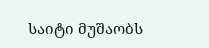საიტი მუშაობს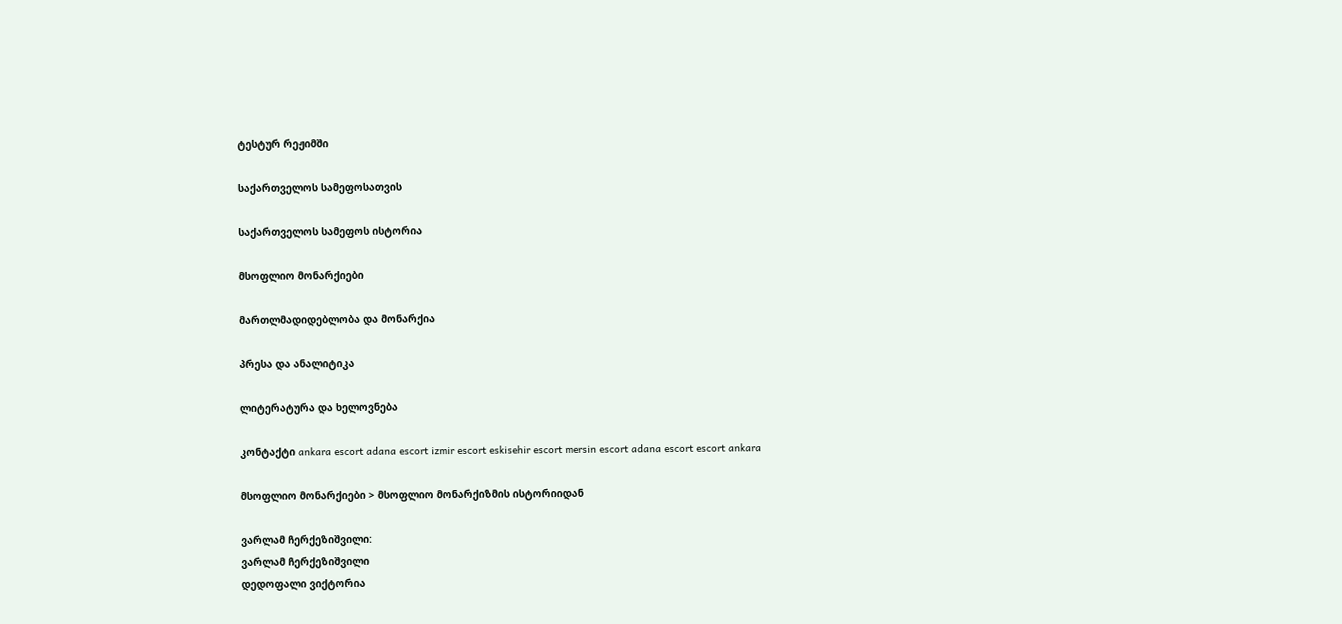ტესტურ რეჟიმში

საქართველოს სამეფოსათვის

საქართველოს სამეფოს ისტორია

მსოფლიო მონარქიები

მართლმადიდებლობა და მონარქია

პრესა და ანალიტიკა

ლიტერატურა და ხელოვნება

კონტაქტი ankara escort adana escort izmir escort eskisehir escort mersin escort adana escort escort ankara

მსოფლიო მონარქიები > მსოფლიო მონარქიზმის ისტორიიდან

ვარლამ ჩერქეზიშვილი:
ვარლამ ჩერქეზიშვილი
დედოფალი ვიქტორია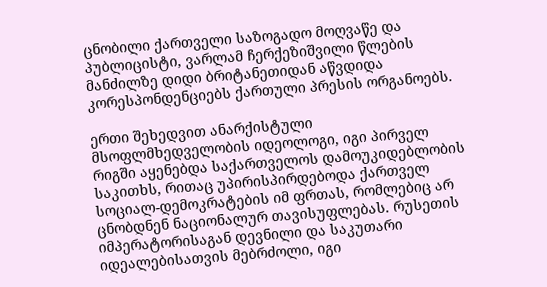ცნობილი ქართველი საზოგადო მოღვაწე და პუბლიცისტი, ვარლამ ჩერქეზიშვილი წლების მანძილზე დიდი ბრიტანეთიდან აწვდიდა კორესპონდენციებს ქართული პრესის ორგანოებს.

ერთი შეხედვით ანარქისტული მსოფლმხედველობის იდეოლოგი, იგი პირველ რიგში აყენებდა საქართველოს დამოუკიდებლობის საკითხს, რითაც უპირისპირდებოდა ქართველ სოციალ-დემოკრატების იმ ფრთას, რომლებიც არ ცნობდნენ ნაციონალურ თავისუფლებას. რუსეთის იმპერატორისაგან დევნილი და საკუთარი იდეალებისათვის მებრძოლი, იგი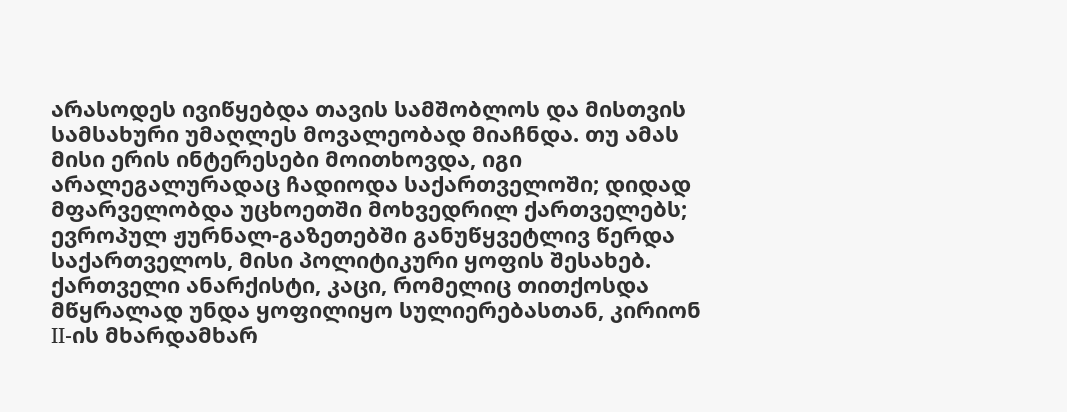არასოდეს ივიწყებდა თავის სამშობლოს და მისთვის სამსახური უმაღლეს მოვალეობად მიაჩნდა. თუ ამას მისი ერის ინტერესები მოითხოვდა, იგი არალეგალურადაც ჩადიოდა საქართველოში; დიდად მფარველობდა უცხოეთში მოხვედრილ ქართველებს; ევროპულ ჟურნალ-გაზეთებში განუწყვეტლივ წერდა საქართველოს, მისი პოლიტიკური ყოფის შესახებ. ქართველი ანარქისტი, კაცი, რომელიც თითქოსდა მწყრალად უნდა ყოფილიყო სულიერებასთან, კირიონ II-ის მხარდამხარ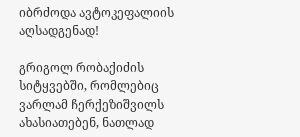იბრძოდა ავტოკეფალიის აღსადგენად!

გრიგოლ რობაქიძის სიტყვებში, რომლებიც ვარლამ ჩერქეზიშვილს ახასიათებენ, ნათლად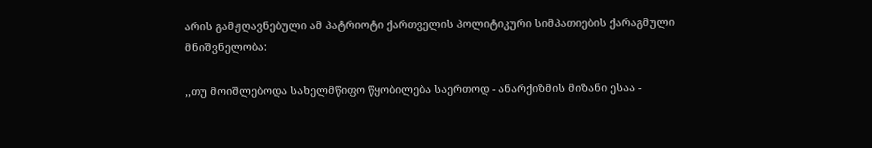არის გამჟღავნებული ამ პატრიოტი ქართველის პოლიტიკური სიმპათიების ქარაგმული მნიშვნელობა:

,,თუ მოიშლებოდა სახელმწიფო წყობილება საერთოდ - ანარქიზმის მიზანი ესაა -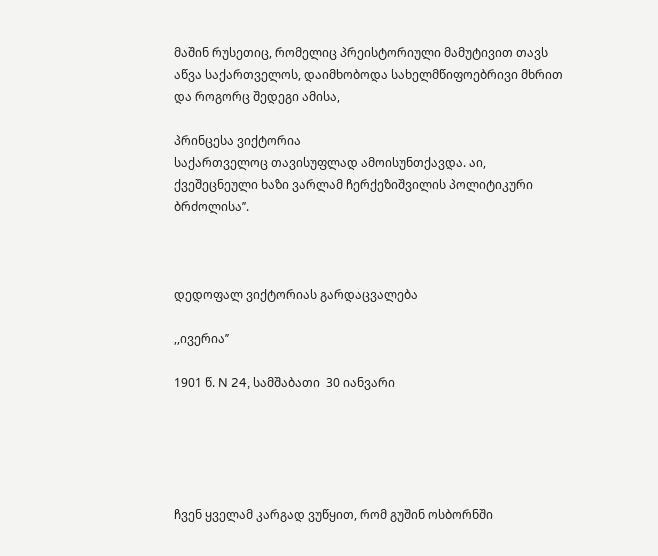მაშინ რუსეთიც, რომელიც პრეისტორიული მამუტივით თავს აწვა საქართველოს, დაიმხობოდა სახელმწიფოებრივი მხრით და როგორც შედეგი ამისა,

პრინცესა ვიქტორია
საქართველოც თავისუფლად ამოისუნთქავდა. აი, ქვეშეცნეული ხაზი ვარლამ ჩერქეზიშვილის პოლიტიკური ბრძოლისა’’.



დედოფალ ვიქტორიას გარდაცვალება

,,ივერია’’

1901 წ. N 24, სამშაბათი  30 იანვარი





ჩვენ ყველამ კარგად ვუწყით, რომ გუშინ ოსბორნში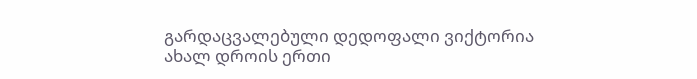გარდაცვალებული დედოფალი ვიქტორია ახალ დროის ერთი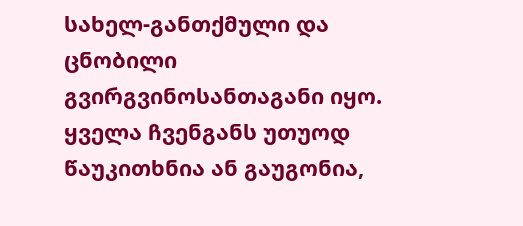სახელ-განთქმული და ცნობილი გვირგვინოსანთაგანი იყო. ყველა ჩვენგანს უთუოდ წაუკითხნია ან გაუგონია,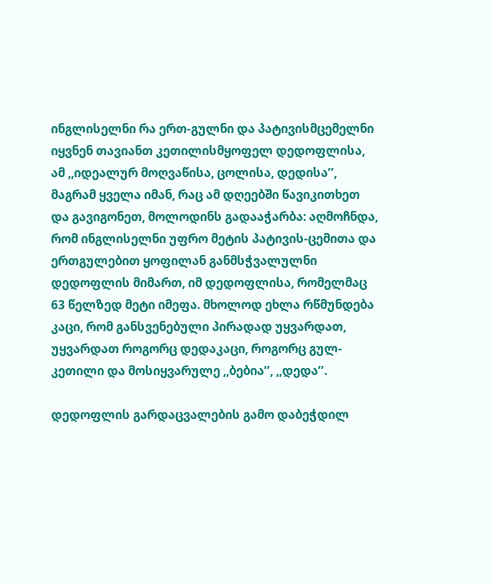ინგლისელნი რა ერთ-გულნი და პატივისმცემელნი იყვნენ თავიანთ კეთილისმყოფელ დედოფლისა, ამ ,,იდეალურ მოღვაწისა, ცოლისა, დედისა’’, მაგრამ ყველა იმან, რაც ამ დღეებში წავიკითხეთ და გავიგონეთ, მოლოდინს გადააჭარბა: აღმოჩნდა, რომ ინგლისელნი უფრო მეტის პატივის-ცემითა და ერთგულებით ყოფილან განმსჭვალულნი დედოფლის მიმართ, იმ დედოფლისა, რომელმაც 63 წელზედ მეტი იმეფა. მხოლოდ ეხლა რწმუნდება კაცი, რომ განსვენებული პირადად უყვარდათ, უყვარდათ როგორც დედაკაცი, როგორც გულ-კეთილი და მოსიყვარულე ,,ბებია’’, ,,დედა’’.

დედოფლის გარდაცვალების გამო დაბეჭდილ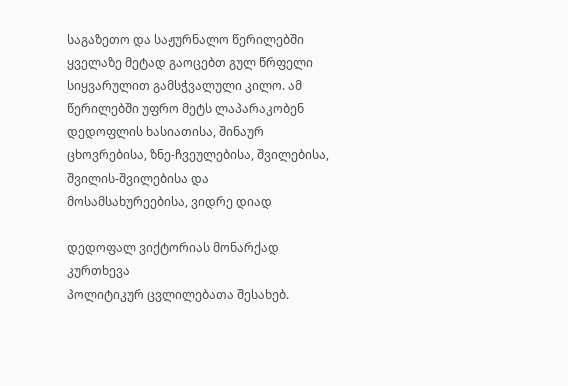საგაზეთო და საჟურნალო წერილებში ყველაზე მეტად გაოცებთ გულ წრფელი სიყვარულით გამსჭვალული კილო. ამ წერილებში უფრო მეტს ლაპარაკობენ დედოფლის ხასიათისა, შინაურ ცხოვრებისა, ზნე-ჩვეულებისა, შვილებისა, შვილის-შვილებისა და მოსამსახურეებისა, ვიდრე დიად

დედოფალ ვიქტორიას მონარქად კურთხევა
პოლიტიკურ ცვლილებათა შესახებ.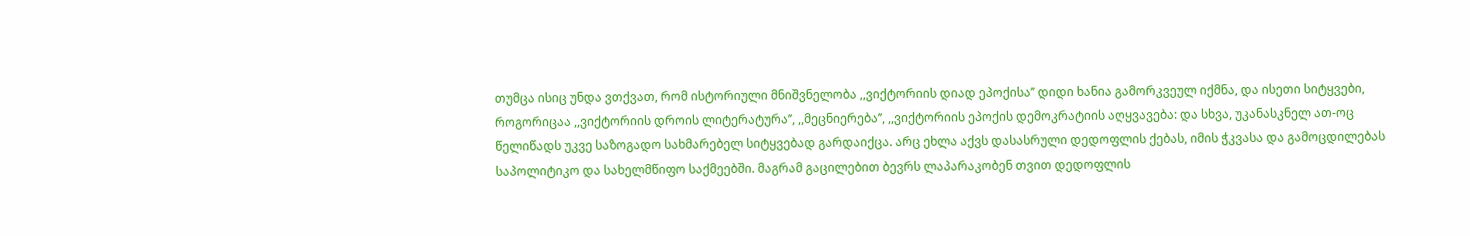თუმცა ისიც უნდა ვთქვათ, რომ ისტორიული მნიშვნელობა ,,ვიქტორიის დიად ეპოქისა’’ დიდი ხანია გამორკვეულ იქმნა, და ისეთი სიტყვები, როგორიცაა ,,ვიქტორიის დროის ლიტერატურა’’, ,,მეცნიერება’’, ,,ვიქტორიის ეპოქის დემოკრატიის აღყვავება: და სხვა, უკანასკნელ ათ-ოც წელიწადს უკვე საზოგადო სახმარებელ სიტყვებად გარდაიქცა. არც ეხლა აქვს დასასრული დედოფლის ქებას, იმის ჭკვასა და გამოცდილებას საპოლიტიკო და სახელმწიფო საქმეებში. მაგრამ გაცილებით ბევრს ლაპარაკობენ თვით დედოფლის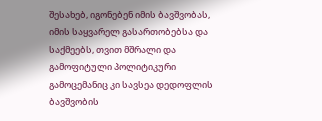შესახებ, იგონებენ იმის ბავშვობას, იმის საყვარელ გასართობებსა და საქმეებს, თვით მშრალი და გამოფიტული პოლიტიკური გამოცემანიც კი სავსეა დედოფლის ბავშვობის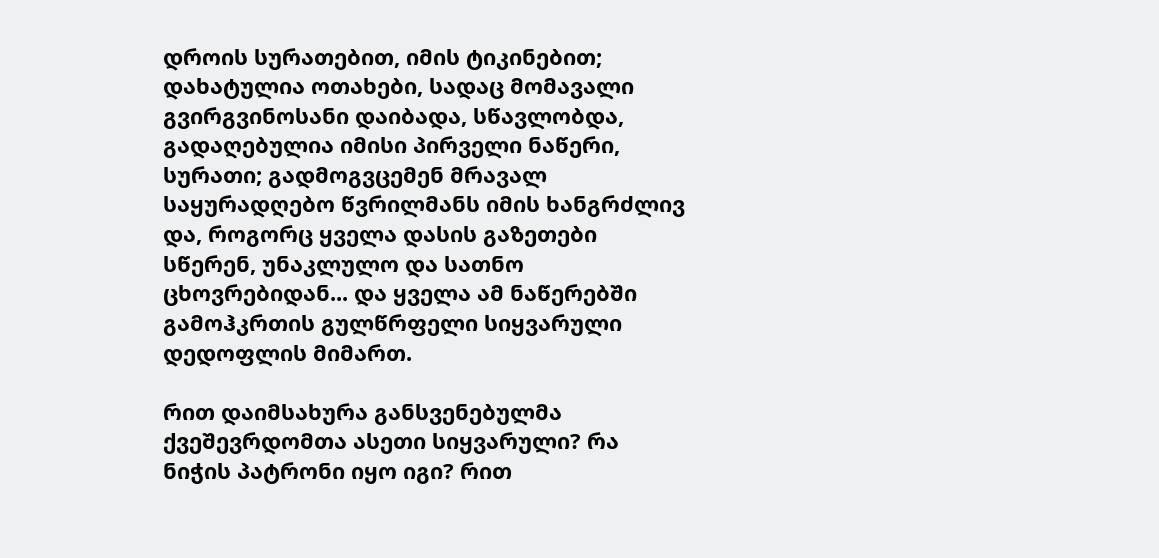დროის სურათებით, იმის ტიკინებით; დახატულია ოთახები, სადაც მომავალი გვირგვინოსანი დაიბადა, სწავლობდა, გადაღებულია იმისი პირველი ნაწერი, სურათი; გადმოგვცემენ მრავალ საყურადღებო წვრილმანს იმის ხანგრძლივ და, როგორც ყველა დასის გაზეთები სწერენ, უნაკლულო და სათნო ცხოვრებიდან... და ყველა ამ ნაწერებში გამოჰკრთის გულწრფელი სიყვარული დედოფლის მიმართ.

რით დაიმსახურა განსვენებულმა ქვეშევრდომთა ასეთი სიყვარული? რა ნიჭის პატრონი იყო იგი? რით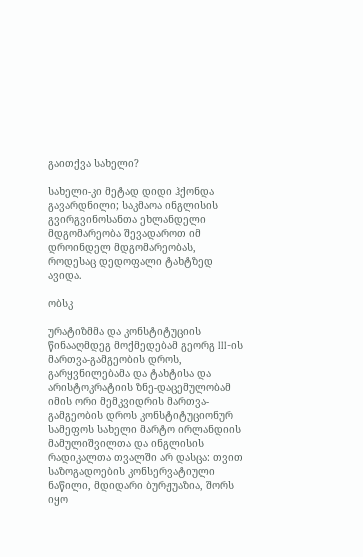გაითქვა სახელი?

სახელი-კი მეტად დიდი ჰქონდა გავარდნილი; საკმაოა ინგლისის გვირგვინოსანთა ეხლანდელი მდგომარეობა შევადაროთ იმ დროინდელ მდგომარეობას, როდესაც დედოფალი ტახტზედ ავიდა.

ობსკ

ურატიზმმა და კონსტიტუციის წინააღმდეგ მოქმედებამ გეორგ III-ის მართვა-გამგეობის დროს, გარყვნილებამა და ტახტისა და არისტოკრატიის ზნე-დაცემულობამ იმის ორი მემკვიდრის მართვა-გამგეობის დროს კონსტიტუციონურ სამეფოს სახელი მარტო ირლანდიის მამულიშვილთა და ინგლისის რადიკალთა თვალში არ დასცა: თვით საზოგადოების კონსერვატიული ნაწილი, მდიდარი ბურჟუაზია, შორს იყო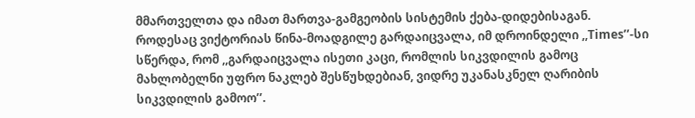მმართველთა და იმათ მართვა-გამგეობის სისტემის ქება-დიდებისაგან. როდესაც ვიქტორიას წინა-მოადგილე გარდაიცვალა, იმ დროინდელი ,,Times’’-სი სწერდა, რომ ,,გარდაიცვალა ისეთი კაცი, რომლის სიკვდილის გამოც მახლობელნი უფრო ნაკლებ შესწუხდებიან, ვიდრე უკანასკნელ ღარიბის სიკვდილის გამოო’’.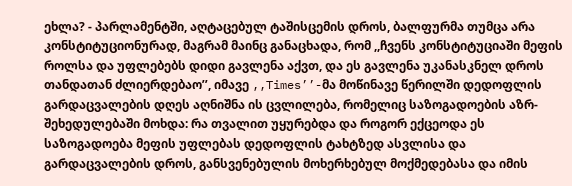ეხლა? - პარლამენტში, აღტაცებულ ტაშისცემის დროს, ბალფურმა თუმცა არა კონსტიტუციონურად, მაგრამ მაინც განაცხადა, რომ ,,ჩვენს კონსტიტუციაში მეფის როლსა და უფლებებს დიდი გავლენა აქვთ, და ეს გავლენა უკანასკნელ დროს თანდათან ძლიერდებაო’’, იმავე ,,Times’’-მა მოწინავე წერილში დედოფლის გარდაცვალების დღეს აღნიშნა ის ცვლილება, რომელიც საზოგადოების აზრ-შეხედულებაში მოხდა: რა თვალით უყურებდა და როგორ ექცეოდა ეს საზოგადოება მეფის უფლებას დედოფლის ტახტზედ ასვლისა და გარდაცვალების დროს, განსვენებულის მოხერხებულ მოქმედებასა და იმის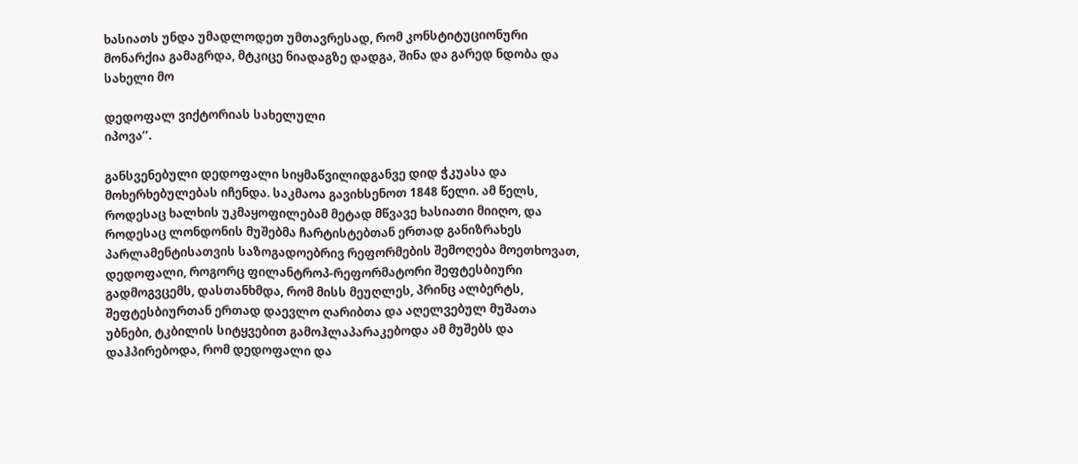ხასიათს უნდა უმადლოდეთ უმთავრესად, რომ კონსტიტუციონური მონარქია გამაგრდა, მტკიცე ნიადაგზე დადგა, შინა და გარედ ნდობა და სახელი მო

დედოფალ ვიქტორიას სახელული
იპოვა’’.

განსვენებული დედოფალი სიყმაწვილიდგანვე დიდ ჭკუასა და მოხერხებულებას იჩენდა. საკმაოა გავიხსენოთ 1848 წელი. ამ წელს, როდესაც ხალხის უკმაყოფილებამ მეტად მწვავე ხასიათი მიიღო, და როდესაც ლონდონის მუშებმა ჩარტისტებთან ერთად განიზრახეს პარლამენტისათვის საზოგადოებრივ რეფორმების შემოღება მოეთხოვათ, დედოფალი, როგორც ფილანტროპ-რეფორმატორი შეფტესბიური გადმოგვცემს, დასთანხმდა, რომ მისს მეუღლეს, პრინც ალბერტს, შეფტესბიურთან ერთად დაევლო ღარიბთა და აღელვებულ მუშათა უბნები, ტკბილის სიტყვებით გამოჰლაპარაკებოდა ამ მუშებს და დაჰპირებოდა, რომ დედოფალი და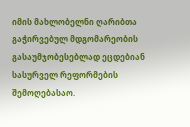იმის მახლობელნი ღარიბთა გაჭირვებულ მდგომარეობის გასაუმჯობესებლად ეცდებიან სასურველ რეფორმების შემოღებასაო.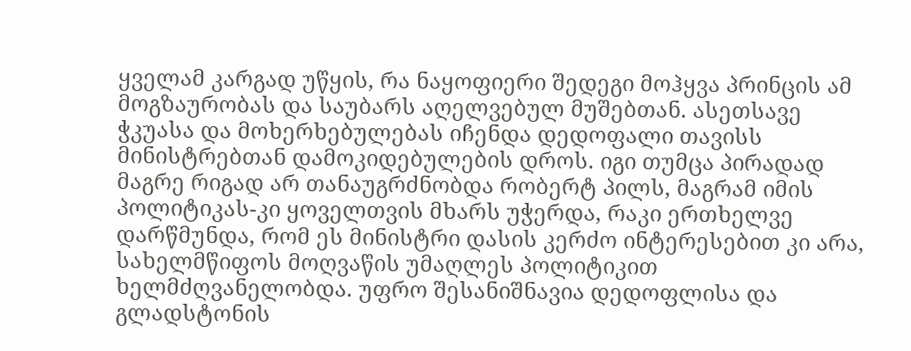ყველამ კარგად უწყის, რა ნაყოფიერი შედეგი მოჰყვა პრინცის ამ მოგზაურობას და საუბარს აღელვებულ მუშებთან. ასეთსავე ჭკუასა და მოხერხებულებას იჩენდა დედოფალი თავისს მინისტრებთან დამოკიდებულების დროს. იგი თუმცა პირადად მაგრე რიგად არ თანაუგრძნობდა რობერტ პილს, მაგრამ იმის პოლიტიკას-კი ყოველთვის მხარს უჭერდა, რაკი ერთხელვე დარწმუნდა, რომ ეს მინისტრი დასის კერძო ინტერესებით კი არა, სახელმწიფოს მოღვაწის უმაღლეს პოლიტიკით ხელმძღვანელობდა. უფრო შესანიშნავია დედოფლისა და გლადსტონის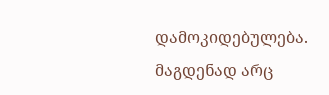დამოკიდებულება. მაგდენად არც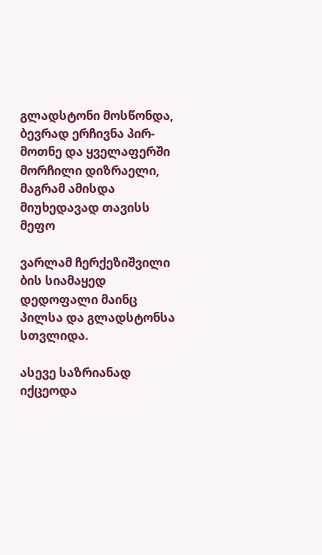გლადსტონი მოსწონდა, ბევრად ერჩივნა პირ-მოთნე და ყველაფერში მორჩილი დიზრაელი, მაგრამ ამისდა მიუხედავად თავისს მეფო

ვარლამ ჩერქეზიშვილი
ბის სიამაყედ დედოფალი მაინც პილსა და გლადსტონსა სთვლიდა.

ასევე საზრიანად იქცეოდა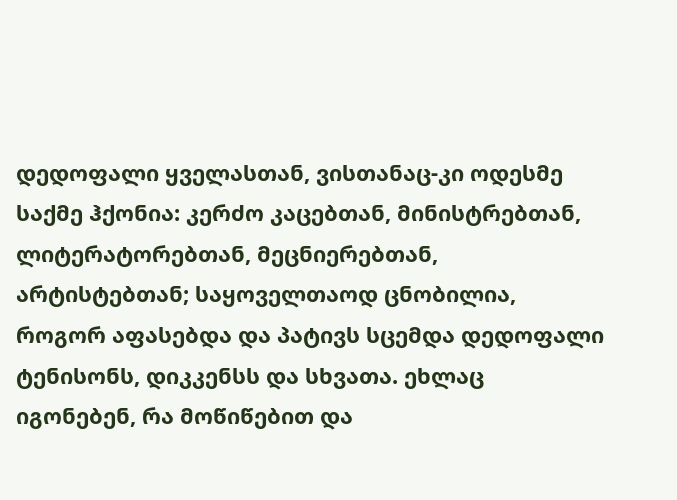დედოფალი ყველასთან, ვისთანაც-კი ოდესმე საქმე ჰქონია: კერძო კაცებთან, მინისტრებთან, ლიტერატორებთან, მეცნიერებთან, არტისტებთან; საყოველთაოდ ცნობილია, როგორ აფასებდა და პატივს სცემდა დედოფალი ტენისონს, დიკკენსს და სხვათა. ეხლაც იგონებენ, რა მოწიწებით და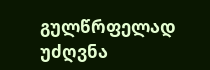გულწრფელად უძღვნა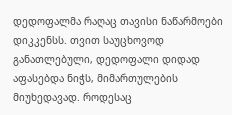დედოფალმა რაღაც თავისი ნაწარმოები დიკკენსს. თვით საუცხოვოდ განათლებული, დედოფალი დიდად აფასებდა ნიჭს, მიმართულების მიუხედავად. როდესაც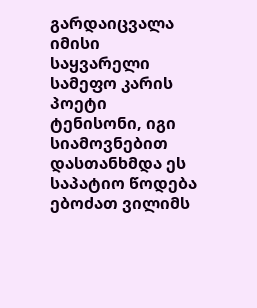გარდაიცვალა იმისი საყვარელი სამეფო კარის პოეტი ტენისონი, იგი სიამოვნებით დასთანხმდა ეს საპატიო წოდება ებოძათ ვილიმს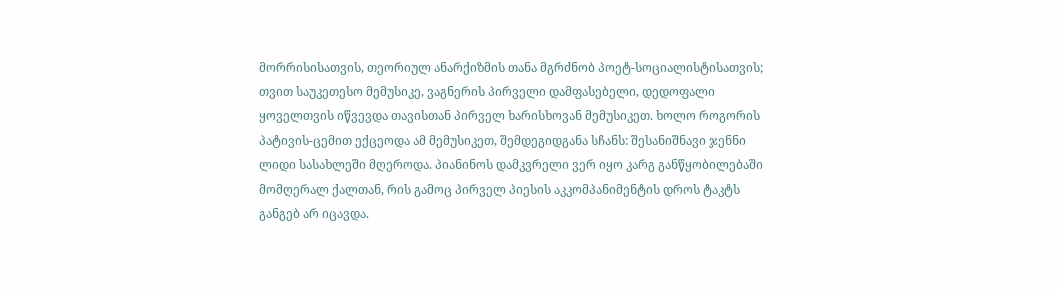მორრისისათვის, თეორიულ ანარქიზმის თანა მგრძნობ პოეტ-სოციალისტისათვის; თვით საუკეთესო მემუსიკე, ვაგნერის პირველი დამფასებელი, დედოფალი ყოველთვის იწვევდა თავისთან პირველ ხარისხოვან მემუსიკეთ. ხოლო როგორის პატივის-ცემით ექცეოდა ამ მემუსიკეთ, შემდეგიდგანა სჩანს: შესანიშნავი ჯენნი ლიდი სასახლეში მღეროდა. პიანინოს დამკვრელი ვერ იყო კარგ განწყობილებაში მომღერალ ქალთან, რის გამოც პირველ პიესის აკკომპანიმენტის დროს ტაკტს განგებ არ იცავდა.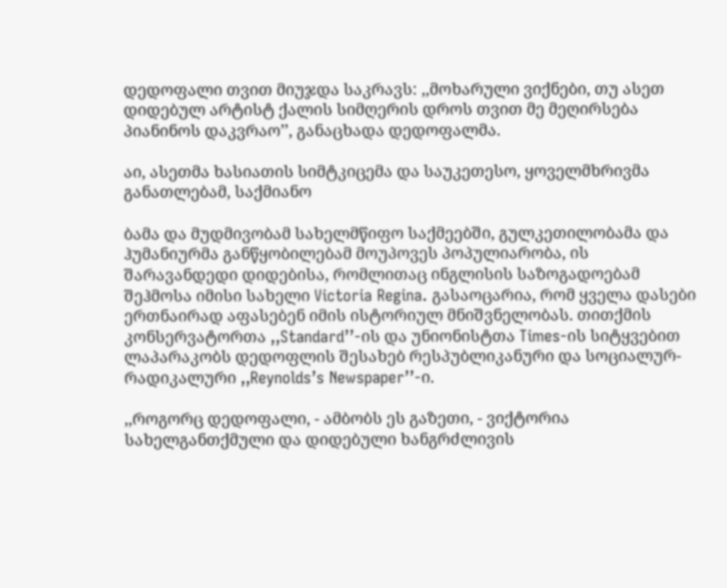დედოფალი თვით მიუჯდა საკრავს: ,,მოხარული ვიქნები, თუ ასეთ დიდებულ არტისტ ქალის სიმღერის დროს თვით მე მეღირსება პიანინოს დაკვრაო’’, განაცხადა დედოფალმა.

აი, ასეთმა ხასიათის სიმტკიცემა და საუკეთესო, ყოველმხრივმა განათლებამ, საქმიანო

ბამა და მუდმივობამ სახელმწიფო საქმეებში, გულკეთილობამა და ჰუმანიურმა განწყობილებამ მოუპოვეს პოპულიარობა, ის შარავანდედი დიდებისა, რომლითაც ინგლისის საზოგადოებამ შეჰმოსა იმისი სახელი Victoria Regina. გასაოცარია, რომ ყველა დასები ერთნაირად აფასებენ იმის ისტორიულ მნიშვნელობას. თითქმის კონსერვატორთა ,,Standard’’-ის და უნიონისტთა Times-ის სიტყვებით ლაპარაკობს დედოფლის შესახებ რესპუბლიკანური და სოციალურ-რადიკალური ,,Reynolds’s Newspaper’’-ი.

,,როგორც დედოფალი, - ამბობს ეს გაზეთი, - ვიქტორია სახელგანთქმული და დიდებული ხანგრძლივის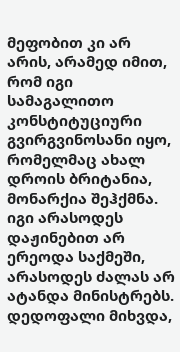მეფობით კი არ არის, არამედ იმით, რომ იგი სამაგალითო კონსტიტუციური გვირგვინოსანი იყო, რომელმაც ახალ დროის ბრიტანია, მონარქია შეჰქმნა. იგი არასოდეს დაჟინებით არ ერეოდა საქმეში, არასოდეს ძალას არ ატანდა მინისტრებს. დედოფალი მიხვდა,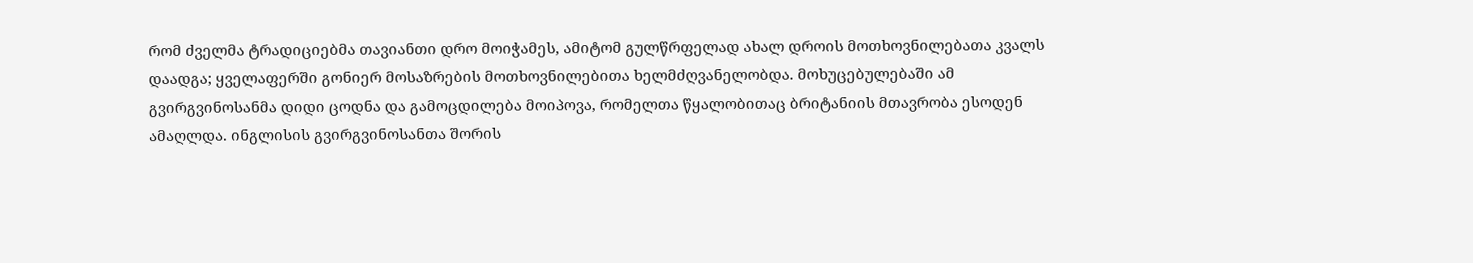რომ ძველმა ტრადიციებმა თავიანთი დრო მოიჭამეს, ამიტომ გულწრფელად ახალ დროის მოთხოვნილებათა კვალს დაადგა; ყველაფერში გონიერ მოსაზრების მოთხოვნილებითა ხელმძღვანელობდა. მოხუცებულებაში ამ გვირგვინოსანმა დიდი ცოდნა და გამოცდილება მოიპოვა, რომელთა წყალობითაც ბრიტანიის მთავრობა ესოდენ ამაღლდა. ინგლისის გვირგვინოსანთა შორის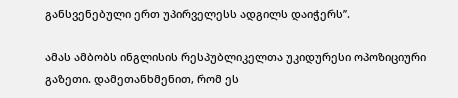განსვენებული ერთ უპირველესს ადგილს დაიჭერს’’.

ამას ამბობს ინგლისის რესპუბლიკელთა უკიდურესი ოპოზიციური გაზეთი. დამეთანხმენით, რომ ეს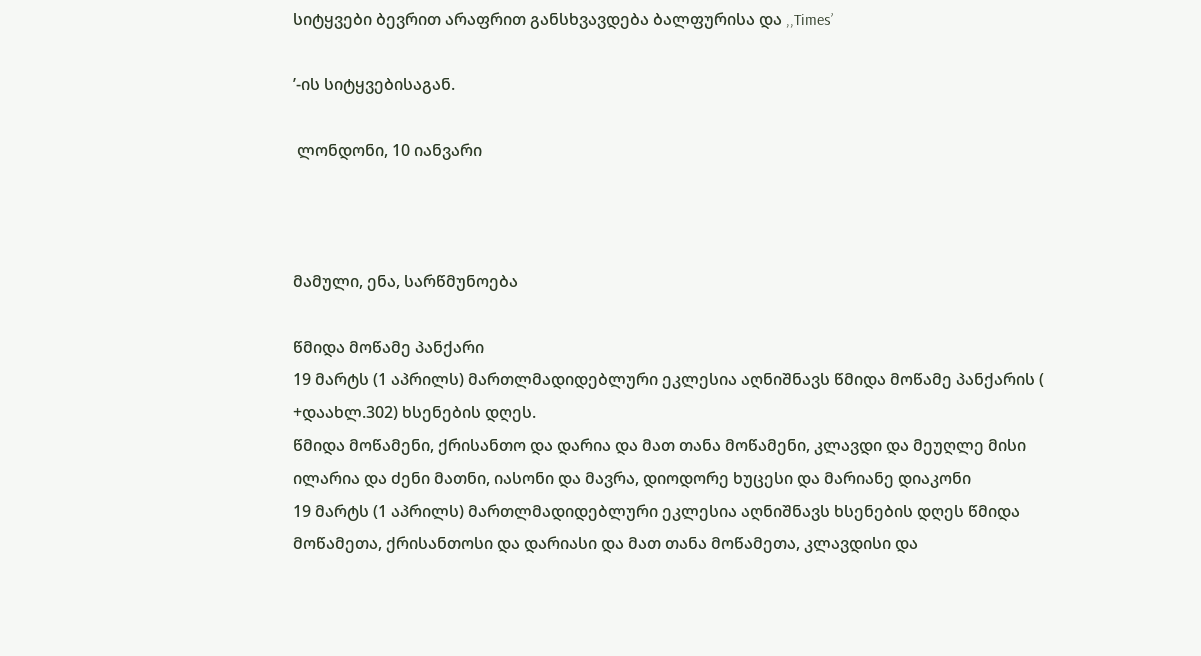სიტყვები ბევრით არაფრით განსხვავდება ბალფურისა და ,,Times’

’-ის სიტყვებისაგან.

 ლონდონი, 10 იანვარი



მამული, ენა, სარწმუნოება

წმიდა მოწამე პანქარი
19 მარტს (1 აპრილს) მართლმადიდებლური ეკლესია აღნიშნავს წმიდა მოწამე პანქარის ( +დაახლ.302) ხსენების დღეს.
წმიდა მოწამენი, ქრისანთო და დარია და მათ თანა მოწამენი, კლავდი და მეუღლე მისი ილარია და ძენი მათნი, იასონი და მავრა, დიოდორე ხუცესი და მარიანე დიაკონი
19 მარტს (1 აპრილს) მართლმადიდებლური ეკლესია აღნიშნავს ხსენების დღეს წმიდა მოწამეთა, ქრისანთოსი და დარიასი და მათ თანა მოწამეთა, კლავდისი და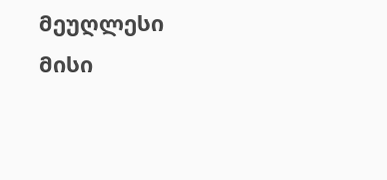მეუღლესი მისი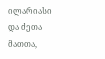ილარიასი და ძეთა მათთა,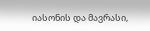იასონის და მავრასი,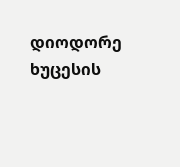დიოდორე ხუცესის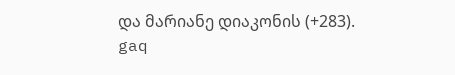და მარიანე დიაკონის (+283).
gaq